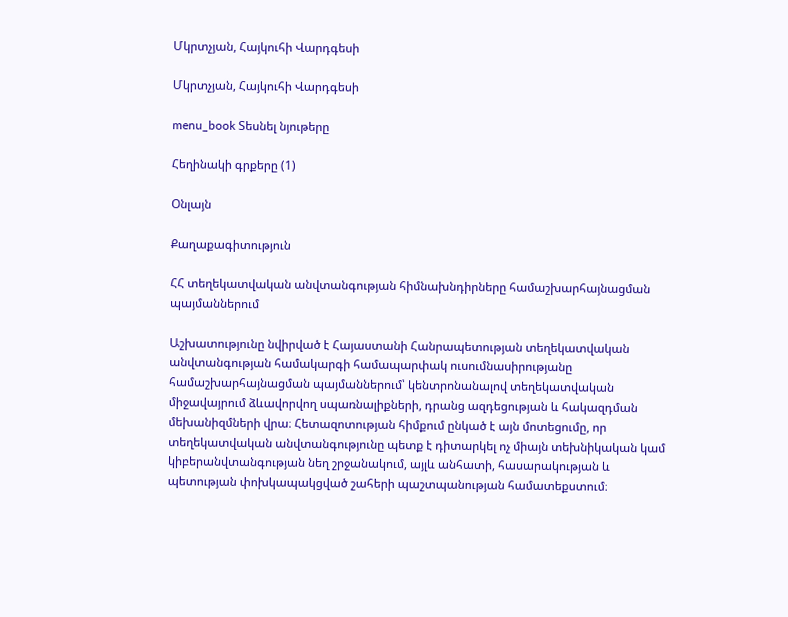Մկրտչյան, Հայկուհի Վարդգեսի

Մկրտչյան, Հայկուհի Վարդգեսի

menu_book Տեսնել նյութերը

Հեղինակի գրքերը (1)

Օնլայն

Քաղաքագիտություն

ՀՀ տեղեկատվական անվտանգության հիմնախնդիրները համաշխարհայնացման պայմաններում

Աշխատությունը նվիրված է Հայաստանի Հանրապետության տեղեկատվական անվտանգության համակարգի համապարփակ ուսումնասիրությանը համաշխարհայնացման պայմաններում՝ կենտրոնանալով տեղեկատվական միջավայրում ձևավորվող սպառնալիքների, դրանց ազդեցության և հակազդման մեխանիզմների վրա։ Հետազոտության հիմքում ընկած է այն մոտեցումը, որ տեղեկատվական անվտանգությունը պետք է դիտարկել ոչ միայն տեխնիկական կամ կիբերանվտանգության նեղ շրջանակում, այլև անհատի, հասարակության և պետության փոխկապակցված շահերի պաշտպանության համատեքստում։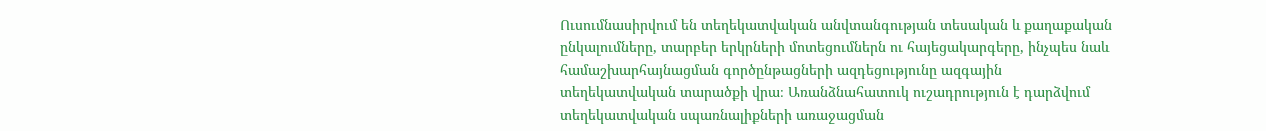Ուսումնասիրվում են տեղեկատվական անվտանգության տեսական և քաղաքական ընկալումները, տարբեր երկրների մոտեցումներն ու հայեցակարգերը, ինչպես նաև համաշխարհայնացման գործընթացների ազդեցությունը ազգային տեղեկատվական տարածքի վրա։ Առանձնահատուկ ուշադրություն է դարձվում տեղեկատվական սպառնալիքների առաջացման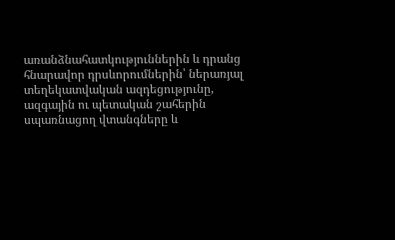առանձնահատկություններին և դրանց հնարավոր դրսևորումներին՝ ներառյալ տեղեկատվական ազդեցությունը, ազգային ու պետական շահերին սպառնացող վտանգները և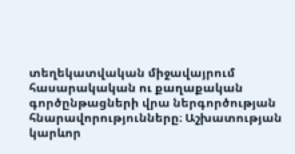տեղեկատվական միջավայրում հասարակական ու քաղաքական գործընթացների վրա ներգործության հնարավորությունները։ Աշխատության կարևոր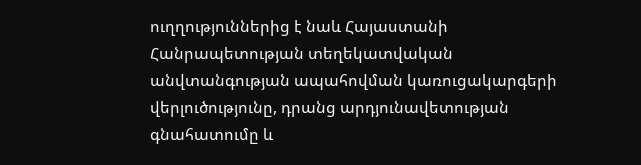ուղղություններից է նաև Հայաստանի Հանրապետության տեղեկատվական անվտանգության ապահովման կառուցակարգերի վերլուծությունը, դրանց արդյունավետության գնահատումը և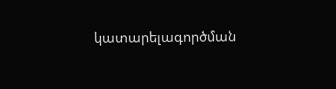կատարելագործման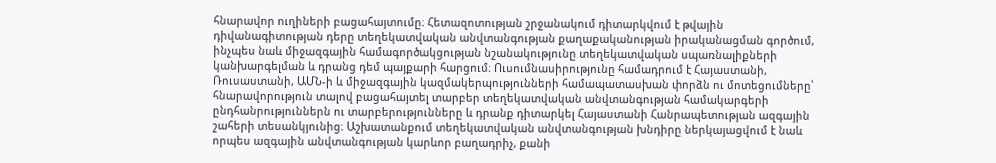հնարավոր ուղիների բացահայտումը։ Հետազոտության շրջանակում դիտարկվում է թվային դիվանագիտության դերը տեղեկատվական անվտանգության քաղաքականության իրականացման գործում, ինչպես նաև միջազգային համագործակցության նշանակությունը տեղեկատվական սպառնալիքների կանխարգելման և դրանց դեմ պայքարի հարցում։ Ուսումնասիրությունը համադրում է Հայաստանի, Ռուսաստանի, ԱՄՆ-ի և միջազգային կազմակերպությունների համապատասխան փորձն ու մոտեցումները՝ հնարավորություն տալով բացահայտել տարբեր տեղեկատվական անվտանգության համակարգերի ընդհանրություններն ու տարբերությունները և դրանք դիտարկել Հայաստանի Հանրապետության ազգային շահերի տեսանկյունից։ Աշխատանքում տեղեկատվական անվտանգության խնդիրը ներկայացվում է նաև որպես ազգային անվտանգության կարևոր բաղադրիչ, քանի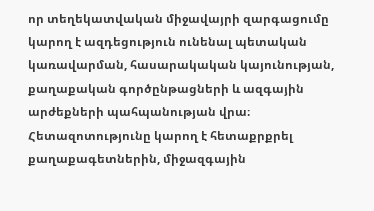որ տեղեկատվական միջավայրի զարգացումը կարող է ազդեցություն ունենալ պետական կառավարման, հասարակական կայունության, քաղաքական գործընթացների և ազգային արժեքների պահպանության վրա։ Հետազոտությունը կարող է հետաքրքրել քաղաքագետներին, միջազգային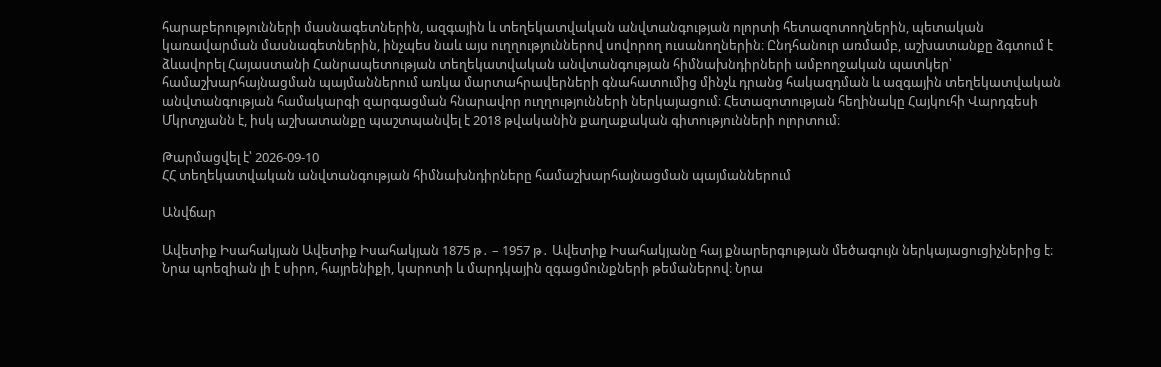հարաբերությունների մասնագետներին, ազգային և տեղեկատվական անվտանգության ոլորտի հետազոտողներին, պետական կառավարման մասնագետներին, ինչպես նաև այս ուղղություններով սովորող ուսանողներին։ Ընդհանուր առմամբ, աշխատանքը ձգտում է ձևավորել Հայաստանի Հանրապետության տեղեկատվական անվտանգության հիմնախնդիրների ամբողջական պատկեր՝ համաշխարհայնացման պայմաններում առկա մարտահրավերների գնահատումից մինչև դրանց հակազդման և ազգային տեղեկատվական անվտանգության համակարգի զարգացման հնարավոր ուղղությունների ներկայացում։ Հետազոտության հեղինակը Հայկուհի Վարդգեսի Մկրտչյանն է, իսկ աշխատանքը պաշտպանվել է 2018 թվականին քաղաքական գիտությունների ոլորտում։

Թարմացվել է՝ 2026-09-10
ՀՀ տեղեկատվական անվտանգության հիմնախնդիրները համաշխարհայնացման պայմաններում

Անվճար

Ավետիք Իսահակյան Ավետիք Իսահակյան 1875 թ․ – 1957 թ․ Ավետիք Իսահակյանը հայ քնարերգության մեծագույն ներկայացուցիչներից է։ Նրա պոեզիան լի է սիրո, հայրենիքի, կարոտի և մարդկային զգացմունքների թեմաներով։ Նրա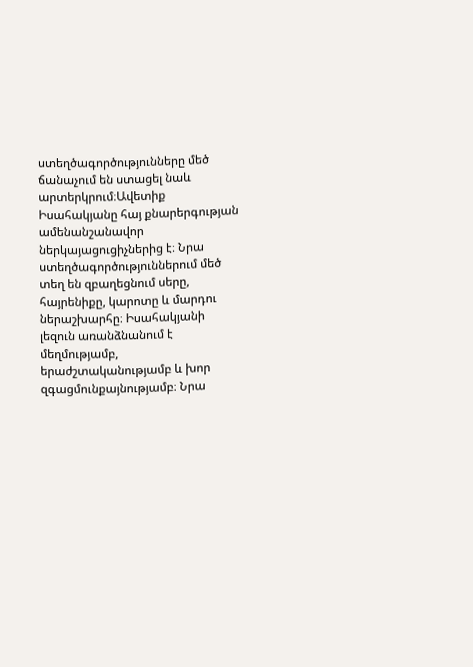ստեղծագործությունները մեծ ճանաչում են ստացել նաև արտերկրում։Ավետիք Իսահակյանը հայ քնարերգության ամենանշանավոր ներկայացուցիչներից է։ Նրա ստեղծագործություններում մեծ տեղ են զբաղեցնում սերը, հայրենիքը, կարոտը և մարդու ներաշխարհը։ Իսահակյանի լեզուն առանձնանում է մեղմությամբ, երաժշտականությամբ և խոր զգացմունքայնությամբ։ Նրա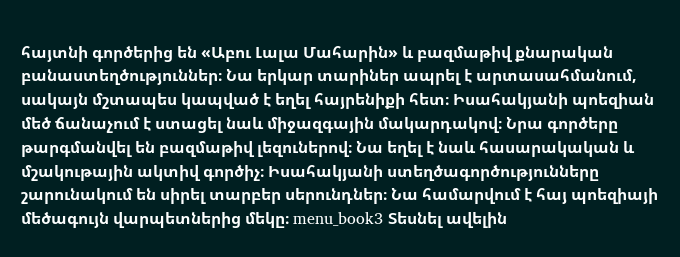հայտնի գործերից են «Աբու Լալա Մահարին» և բազմաթիվ քնարական բանաստեղծություններ։ Նա երկար տարիներ ապրել է արտասահմանում, սակայն մշտապես կապված է եղել հայրենիքի հետ։ Իսահակյանի պոեզիան մեծ ճանաչում է ստացել նաև միջազգային մակարդակով։ Նրա գործերը թարգմանվել են բազմաթիվ լեզուներով։ Նա եղել է նաև հասարակական և մշակութային ակտիվ գործիչ։ Իսահակյանի ստեղծագործությունները շարունակում են սիրել տարբեր սերունդներ։ Նա համարվում է հայ պոեզիայի մեծագույն վարպետներից մեկը։ menu_book3 Տեսնել ավելին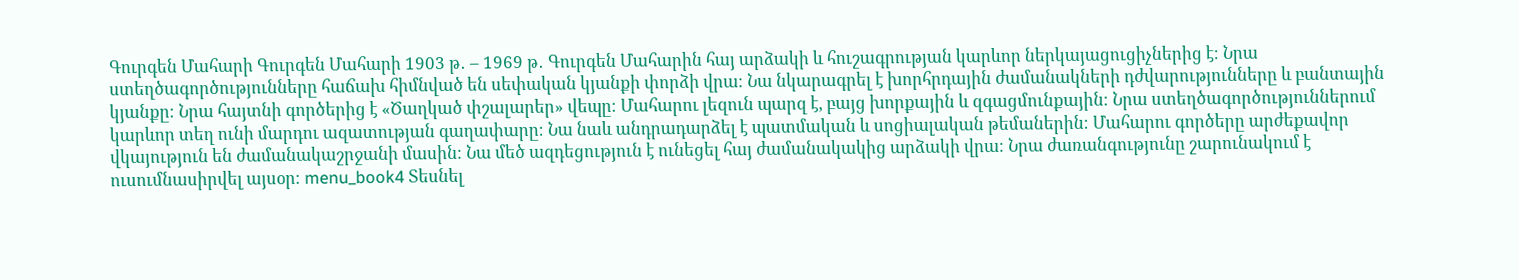Գուրգեն Մահարի Գուրգեն Մահարի 1903 թ․ – 1969 թ․ Գուրգեն Մահարին հայ արձակի և հուշագրության կարևոր ներկայացուցիչներից է։ Նրա ստեղծագործությունները հաճախ հիմնված են սեփական կյանքի փորձի վրա։ Նա նկարագրել է խորհրդային ժամանակների դժվարությունները և բանտային կյանքը։ Նրա հայտնի գործերից է «Ծաղկած փշալարեր» վեպը։ Մահարու լեզուն պարզ է, բայց խորքային և զգացմունքային։ Նրա ստեղծագործություններում կարևոր տեղ ունի մարդու ազատության գաղափարը։ Նա նաև անդրադարձել է պատմական և սոցիալական թեմաներին։ Մահարու գործերը արժեքավոր վկայություն են ժամանակաշրջանի մասին։ Նա մեծ ազդեցություն է ունեցել հայ ժամանակակից արձակի վրա։ Նրա ժառանգությունը շարունակում է ուսումնասիրվել այսօր։ menu_book4 Տեսնել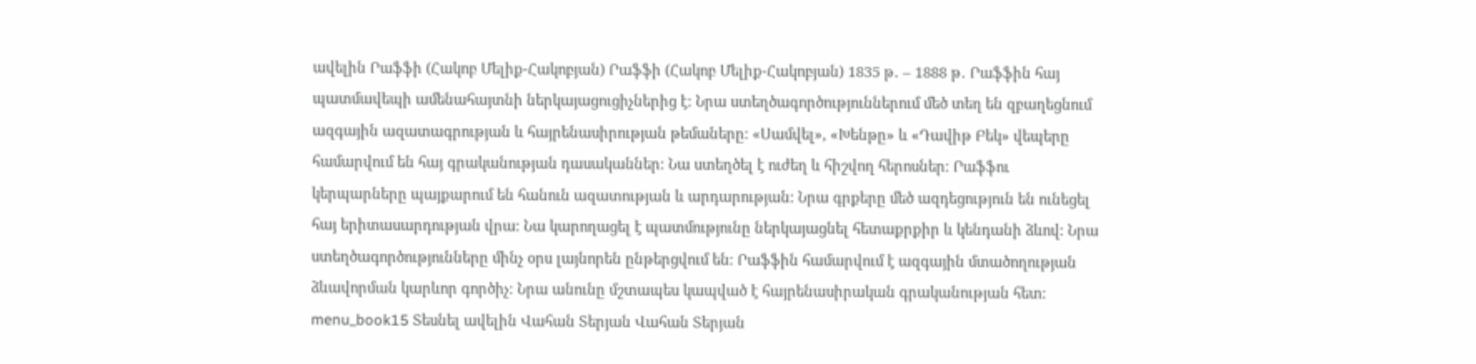ավելին Րաֆֆի (Հակոբ Մելիք-Հակոբյան) Րաֆֆի (Հակոբ Մելիք-Հակոբյան) 1835 թ․ – 1888 թ․ Րաֆֆին հայ պատմավեպի ամենահայտնի ներկայացուցիչներից է։ Նրա ստեղծագործություններում մեծ տեղ են զբաղեցնում ազգային ազատագրության և հայրենասիրության թեմաները։ «Սամվել», «Խենթը» և «Դավիթ Բեկ» վեպերը համարվում են հայ գրականության դասականներ։ Նա ստեղծել է ուժեղ և հիշվող հերոսներ։ Րաֆֆու կերպարները պայքարում են հանուն ազատության և արդարության։ Նրա գրքերը մեծ ազդեցություն են ունեցել հայ երիտասարդության վրա։ Նա կարողացել է պատմությունը ներկայացնել հետաքրքիր և կենդանի ձևով։ Նրա ստեղծագործությունները մինչ օրս լայնորեն ընթերցվում են։ Րաֆֆին համարվում է ազգային մտածողության ձևավորման կարևոր գործիչ։ Նրա անունը մշտապես կապված է հայրենասիրական գրականության հետ։ menu_book15 Տեսնել ավելին Վահան Տերյան Վահան Տերյան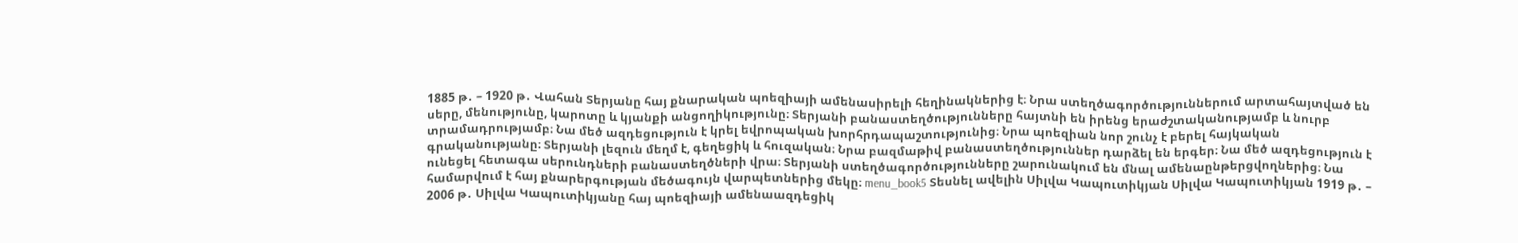1885 թ․ – 1920 թ․ Վահան Տերյանը հայ քնարական պոեզիայի ամենասիրելի հեղինակներից է։ Նրա ստեղծագործություններում արտահայտված են սերը, մենությունը, կարոտը և կյանքի անցողիկությունը։ Տերյանի բանաստեղծությունները հայտնի են իրենց երաժշտականությամբ և նուրբ տրամադրությամբ։ Նա մեծ ազդեցություն է կրել եվրոպական խորհրդապաշտությունից։ Նրա պոեզիան նոր շունչ է բերել հայկական գրականությանը։ Տերյանի լեզուն մեղմ է, գեղեցիկ և հուզական։ Նրա բազմաթիվ բանաստեղծություններ դարձել են երգեր։ Նա մեծ ազդեցություն է ունեցել հետագա սերունդների բանաստեղծների վրա։ Տերյանի ստեղծագործությունները շարունակում են մնալ ամենաընթերցվողներից։ Նա համարվում է հայ քնարերգության մեծագույն վարպետներից մեկը։ menu_book5 Տեսնել ավելին Սիլվա Կապուտիկյան Սիլվա Կապուտիկյան 1919 թ․ – 2006 թ․ Սիլվա Կապուտիկյանը հայ պոեզիայի ամենաազդեցիկ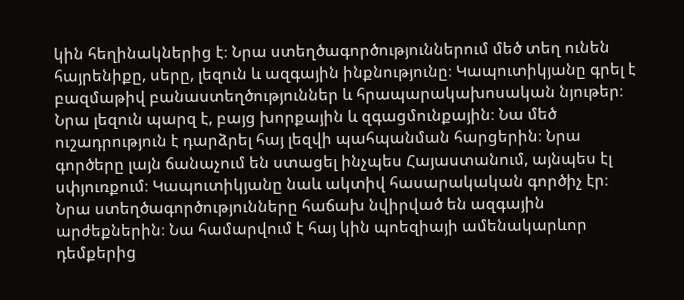կին հեղինակներից է։ Նրա ստեղծագործություններում մեծ տեղ ունեն հայրենիքը, սերը, լեզուն և ազգային ինքնությունը։ Կապուտիկյանը գրել է բազմաթիվ բանաստեղծություններ և հրապարակախոսական նյութեր։ Նրա լեզուն պարզ է, բայց խորքային և զգացմունքային։ Նա մեծ ուշադրություն է դարձրել հայ լեզվի պահպանման հարցերին։ Նրա գործերը լայն ճանաչում են ստացել ինչպես Հայաստանում, այնպես էլ սփյուռքում։ Կապուտիկյանը նաև ակտիվ հասարակական գործիչ էր։ Նրա ստեղծագործությունները հաճախ նվիրված են ազգային արժեքներին։ Նա համարվում է հայ կին պոեզիայի ամենակարևոր դեմքերից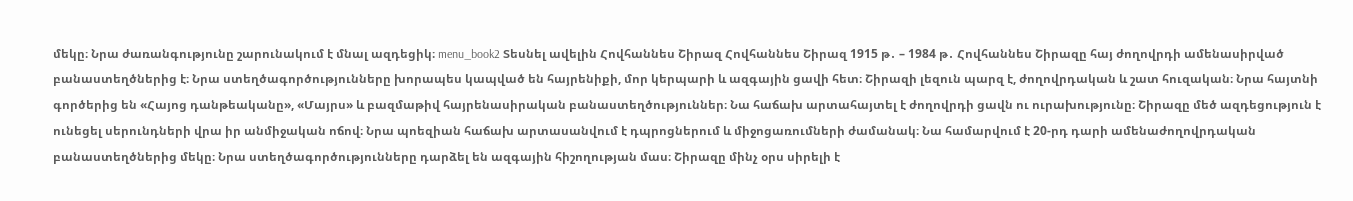մեկը։ Նրա ժառանգությունը շարունակում է մնալ ազդեցիկ։ menu_book2 Տեսնել ավելին Հովհաննես Շիրազ Հովհաննես Շիրազ 1915 թ․ – 1984 թ․ Հովհաննես Շիրազը հայ ժողովրդի ամենասիրված բանաստեղծներից է։ Նրա ստեղծագործությունները խորապես կապված են հայրենիքի, մոր կերպարի և ազգային ցավի հետ։ Շիրազի լեզուն պարզ է, ժողովրդական և շատ հուզական։ Նրա հայտնի գործերից են «Հայոց դանթեականը», «Մայրս» և բազմաթիվ հայրենասիրական բանաստեղծություններ։ Նա հաճախ արտահայտել է ժողովրդի ցավն ու ուրախությունը։ Շիրազը մեծ ազդեցություն է ունեցել սերունդների վրա իր անմիջական ոճով։ Նրա պոեզիան հաճախ արտասանվում է դպրոցներում և միջոցառումների ժամանակ։ Նա համարվում է 20-րդ դարի ամենաժողովրդական բանաստեղծներից մեկը։ Նրա ստեղծագործությունները դարձել են ազգային հիշողության մաս։ Շիրազը մինչ օրս սիրելի է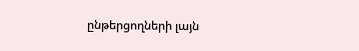ընթերցողների լայն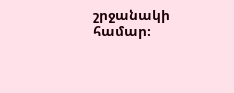շրջանակի համար։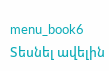menu_book6 Տեսնել ավելին